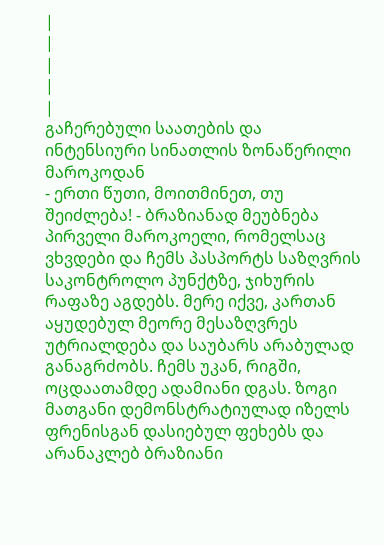|
|
|
|
|
გაჩერებული საათების და ინტენსიური სინათლის ზონაწერილი მაროკოდან
- ერთი წუთი, მოითმინეთ, თუ შეიძლება! - ბრაზიანად მეუბნება პირველი მაროკოელი, რომელსაც ვხვდები და ჩემს პასპორტს საზღვრის საკონტროლო პუნქტზე, ჯიხურის რაფაზე აგდებს. მერე იქვე, კართან აყუდებულ მეორე მესაზღვრეს უტრიალდება და საუბარს არაბულად განაგრძობს. ჩემს უკან, რიგში, ოცდაათამდე ადამიანი დგას. ზოგი მათგანი დემონსტრატიულად იზელს ფრენისგან დასიებულ ფეხებს და არანაკლებ ბრაზიანი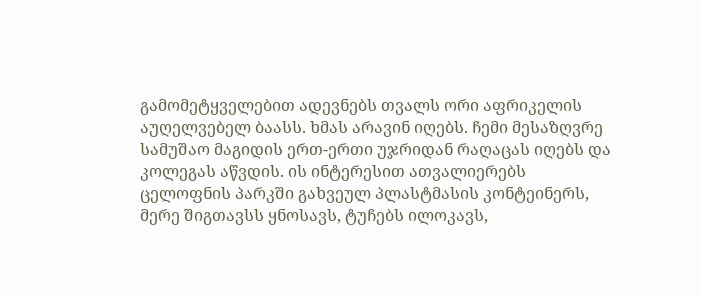გამომეტყველებით ადევნებს თვალს ორი აფრიკელის აუღელვებელ ბაასს. ხმას არავინ იღებს. ჩემი მესაზღვრე სამუშაო მაგიდის ერთ-ერთი უჯრიდან რაღაცას იღებს და კოლეგას აწვდის. ის ინტერესით ათვალიერებს ცელოფნის პარკში გახვეულ პლასტმასის კონტეინერს, მერე შიგთავსს ყნოსავს, ტუჩებს ილოკავს,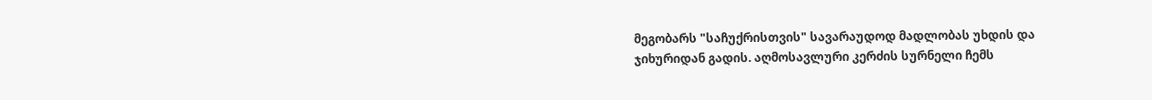მეგობარს "საჩუქრისთვის" სავარაუდოდ მადლობას უხდის და ჯიხურიდან გადის. აღმოსავლური კერძის სურნელი ჩემს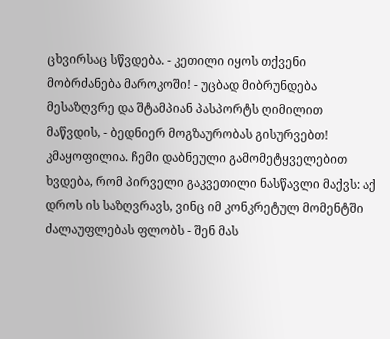ცხვირსაც სწვდება. - კეთილი იყოს თქვენი მობრძანება მაროკოში! - უცბად მიბრუნდება მესაზღვრე და შტამპიან პასპორტს ღიმილით მაწვდის, - ბედნიერ მოგზაურობას გისურვებთ! კმაყოფილია. ჩემი დაბნეული გამომეტყველებით ხვდება, რომ პირველი გაკვეთილი ნასწავლი მაქვს: აქ დროს ის საზღვრავს, ვინც იმ კონკრეტულ მომენტში ძალაუფლებას ფლობს - შენ მას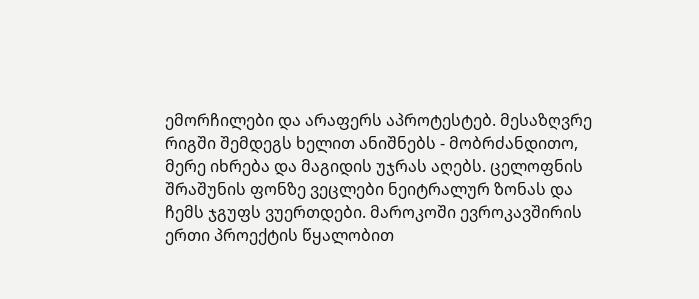ემორჩილები და არაფერს აპროტესტებ. მესაზღვრე რიგში შემდეგს ხელით ანიშნებს - მობრძანდითო, მერე იხრება და მაგიდის უჯრას აღებს. ცელოფნის შრაშუნის ფონზე ვეცლები ნეიტრალურ ზონას და ჩემს ჯგუფს ვუერთდები. მაროკოში ევროკავშირის ერთი პროექტის წყალობით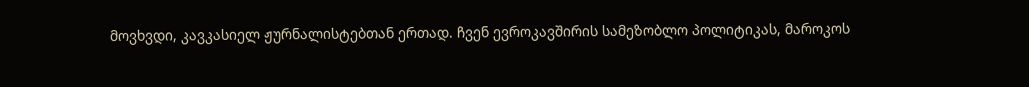მოვხვდი, კავკასიელ ჟურნალისტებთან ერთად. ჩვენ ევროკავშირის სამეზობლო პოლიტიკას, მაროკოს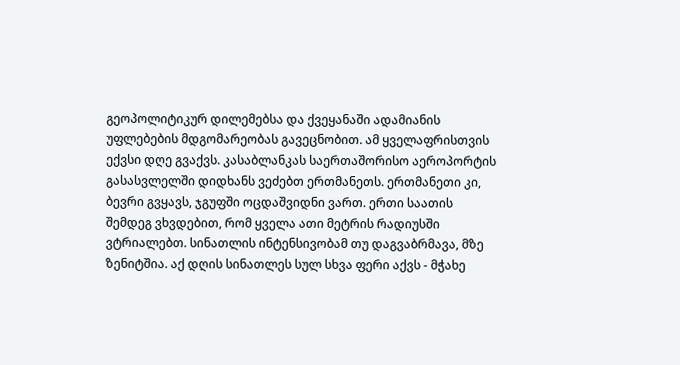გეოპოლიტიკურ დილემებსა და ქვეყანაში ადამიანის უფლებების მდგომარეობას გავეცნობით. ამ ყველაფრისთვის ექვსი დღე გვაქვს. კასაბლანკას საერთაშორისო აეროპორტის გასასვლელში დიდხანს ვეძებთ ერთმანეთს. ერთმანეთი კი, ბევრი გვყავს, ჯგუფში ოცდაშვიდნი ვართ. ერთი საათის შემდეგ ვხვდებით, რომ ყველა ათი მეტრის რადიუსში ვტრიალებთ. სინათლის ინტენსივობამ თუ დაგვაბრმავა, მზე ზენიტშია. აქ დღის სინათლეს სულ სხვა ფერი აქვს - მჭახე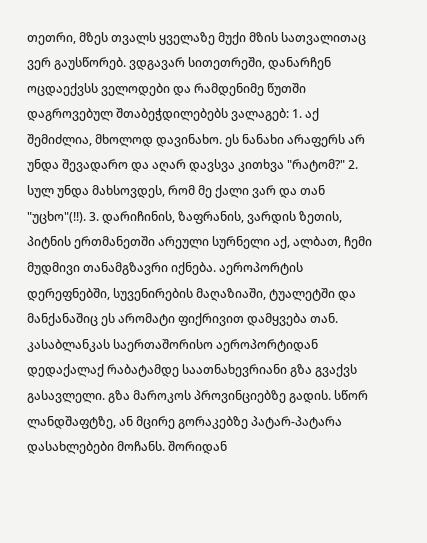თეთრი, მზეს თვალს ყველაზე მუქი მზის სათვალითაც ვერ გაუსწორებ. ვდგავარ სითეთრეში, დანარჩენ ოცდაექვსს ველოდები და რამდენიმე წუთში დაგროვებულ შთაბეჭდილებებს ვალაგებ: 1. აქ შემიძლია, მხოლოდ დავინახო. ეს ნანახი არაფერს არ უნდა შევადარო და აღარ დავსვა კითხვა "რატომ?" 2. სულ უნდა მახსოვდეს, რომ მე ქალი ვარ და თან "უცხო"(!!). 3. დარიჩინის, ზაფრანის, ვარდის ზეთის, პიტნის ერთმანეთში არეული სურნელი აქ, ალბათ, ჩემი მუდმივი თანამგზავრი იქნება. აეროპორტის დერეფნებში, სუვენირების მაღაზიაში, ტუალეტში და მანქანაშიც ეს არომატი ფიქრივით დამყვება თან. კასაბლანკას საერთაშორისო აეროპორტიდან დედაქალაქ რაბატამდე საათნახევრიანი გზა გვაქვს გასავლელი. გზა მაროკოს პროვინციებზე გადის. სწორ ლანდშაფტზე, ან მცირე გორაკებზე პატარ-პატარა დასახლებები მოჩანს. შორიდან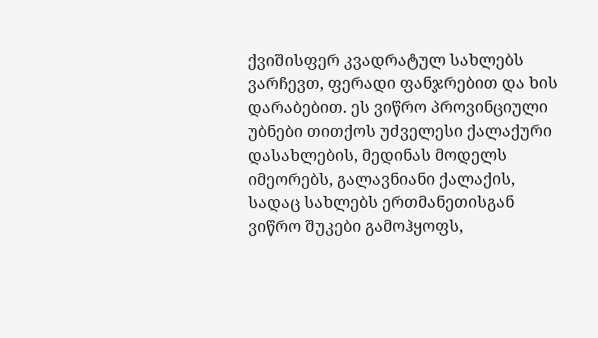ქვიშისფერ კვადრატულ სახლებს ვარჩევთ, ფერადი ფანჯრებით და ხის დარაბებით. ეს ვიწრო პროვინციული უბნები თითქოს უძველესი ქალაქური დასახლების, მედინას მოდელს იმეორებს, გალავნიანი ქალაქის, სადაც სახლებს ერთმანეთისგან ვიწრო შუკები გამოჰყოფს,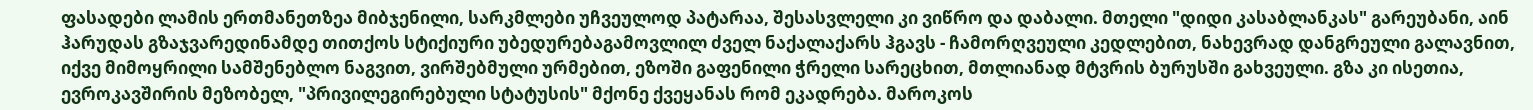ფასადები ლამის ერთმანეთზეა მიბჯენილი, სარკმლები უჩვეულოდ პატარაა, შესასვლელი კი ვიწრო და დაბალი. მთელი "დიდი კასაბლანკას" გარეუბანი, აინ ჰარუდას გზაჯვარედინამდე თითქოს სტიქიური უბედურებაგამოვლილ ძველ ნაქალაქარს ჰგავს - ჩამორღვეული კედლებით, ნახევრად დანგრეული გალავნით, იქვე მიმოყრილი სამშენებლო ნაგვით, ვირშებმული ურმებით, ეზოში გაფენილი ჭრელი სარეცხით, მთლიანად მტვრის ბურუსში გახვეული. გზა კი ისეთია, ევროკავშირის მეზობელ, "პრივილეგირებული სტატუსის" მქონე ქვეყანას რომ ეკადრება. მაროკოს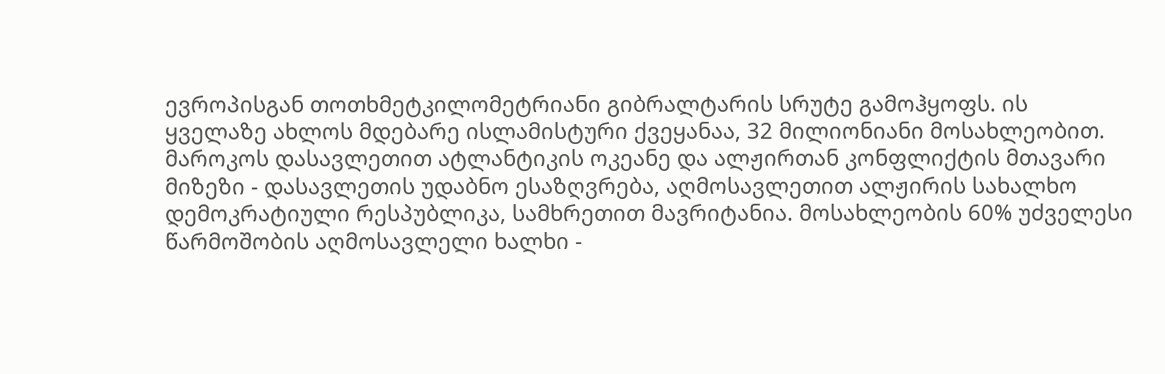ევროპისგან თოთხმეტკილომეტრიანი გიბრალტარის სრუტე გამოჰყოფს. ის ყველაზე ახლოს მდებარე ისლამისტური ქვეყანაა, 32 მილიონიანი მოსახლეობით. მაროკოს დასავლეთით ატლანტიკის ოკეანე და ალჟირთან კონფლიქტის მთავარი მიზეზი - დასავლეთის უდაბნო ესაზღვრება, აღმოსავლეთით ალჟირის სახალხო დემოკრატიული რესპუბლიკა, სამხრეთით მავრიტანია. მოსახლეობის 60% უძველესი წარმოშობის აღმოსავლელი ხალხი -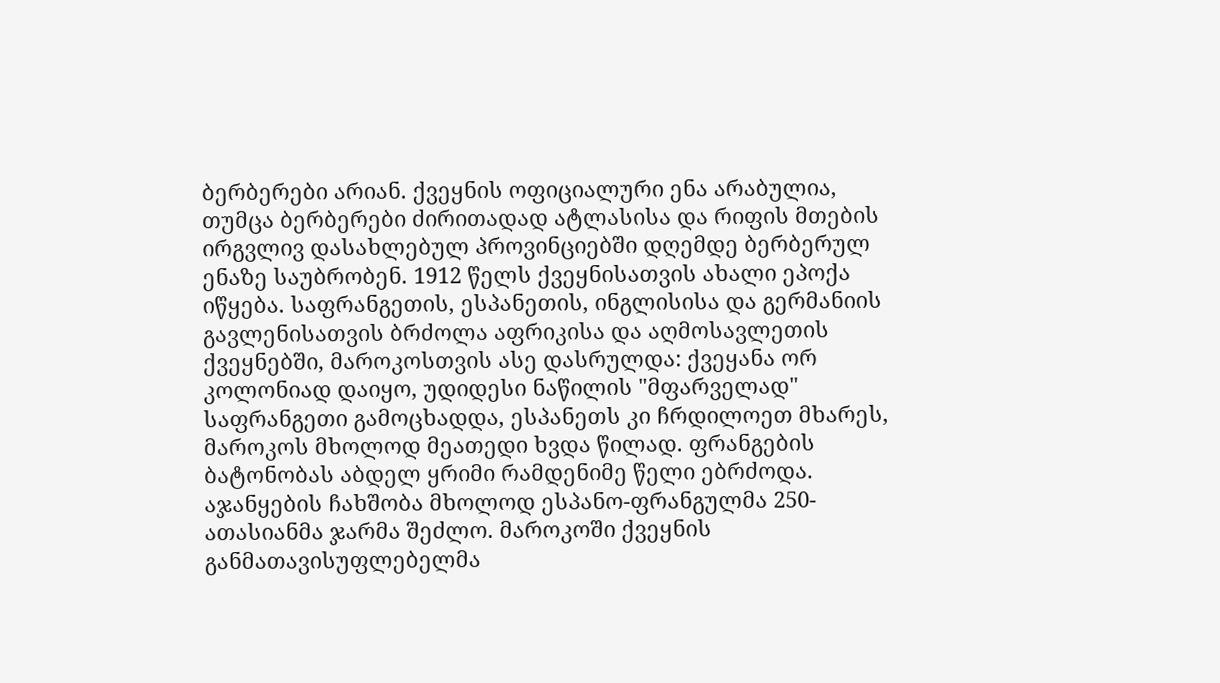ბერბერები არიან. ქვეყნის ოფიციალური ენა არაბულია, თუმცა ბერბერები ძირითადად ატლასისა და რიფის მთების ირგვლივ დასახლებულ პროვინციებში დღემდე ბერბერულ ენაზე საუბრობენ. 1912 წელს ქვეყნისათვის ახალი ეპოქა იწყება. საფრანგეთის, ესპანეთის, ინგლისისა და გერმანიის გავლენისათვის ბრძოლა აფრიკისა და აღმოსავლეთის ქვეყნებში, მაროკოსთვის ასე დასრულდა: ქვეყანა ორ კოლონიად დაიყო, უდიდესი ნაწილის "მფარველად" საფრანგეთი გამოცხადდა, ესპანეთს კი ჩრდილოეთ მხარეს, მაროკოს მხოლოდ მეათედი ხვდა წილად. ფრანგების ბატონობას აბდელ ყრიმი რამდენიმე წელი ებრძოდა. აჯანყების ჩახშობა მხოლოდ ესპანო-ფრანგულმა 250-ათასიანმა ჯარმა შეძლო. მაროკოში ქვეყნის განმათავისუფლებელმა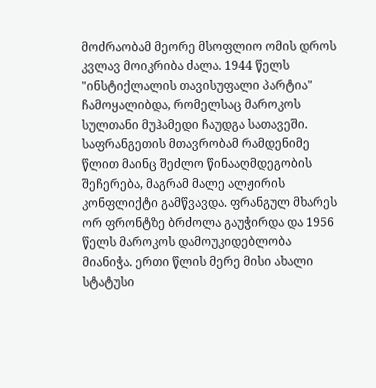მოძრაობამ მეორე მსოფლიო ომის დროს კვლავ მოიკრიბა ძალა. 1944 წელს "ინსტიქლალის თავისუფალი პარტია" ჩამოყალიბდა, რომელსაც მაროკოს სულთანი მუჰამედი ჩაუდგა სათავეში. საფრანგეთის მთავრობამ რამდენიმე წლით მაინც შეძლო წინააღმდეგობის შეჩერება, მაგრამ მალე ალჟირის კონფლიქტი გამწვავდა. ფრანგულ მხარეს ორ ფრონტზე ბრძოლა გაუჭირდა და 1956 წელს მაროკოს დამოუკიდებლობა მიანიჭა. ერთი წლის მერე მისი ახალი სტატუსი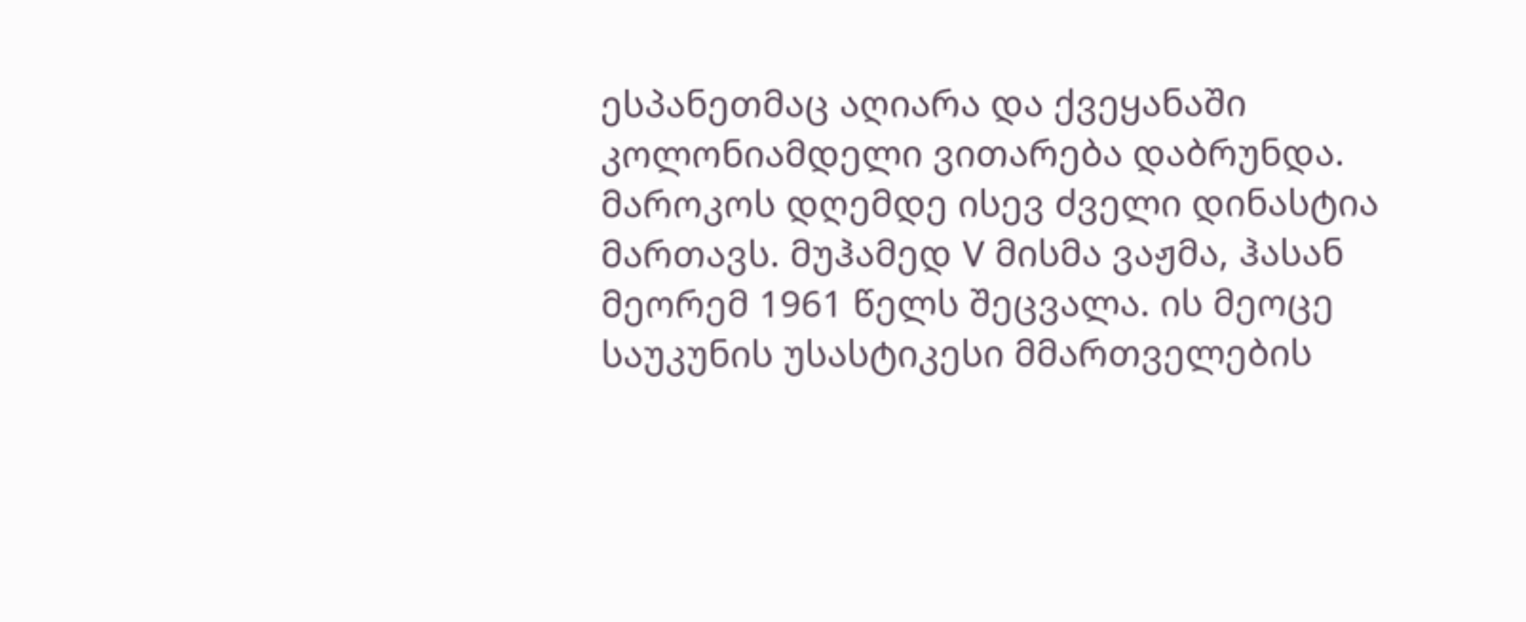ესპანეთმაც აღიარა და ქვეყანაში კოლონიამდელი ვითარება დაბრუნდა. მაროკოს დღემდე ისევ ძველი დინასტია მართავს. მუჰამედ V მისმა ვაჟმა, ჰასან მეორემ 1961 წელს შეცვალა. ის მეოცე საუკუნის უსასტიკესი მმართველების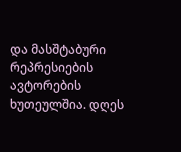და მასშტაბური რეპრესიების ავტორების ხუთეულშია. დღეს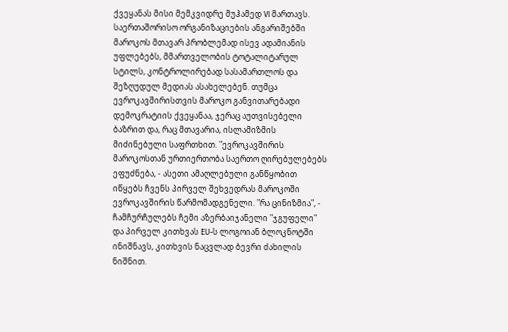ქვეყანას მისი მემკვიდრე მუჰამედ VI მართავს. საერთაშორისო ორგანიზაციების ანგარიშებში მაროკოს მთავარ პრობლემად ისევ ადამიანის უფლებებს, მმართველობის ტოტალიტარულ სტილს, კონტროლირებად სასამართლოს და შეზღუდულ მედიას ასახელებენ. თუმცა ევროკავშირისთვის მაროკო განვითარებადი დემოკრატიის ქვეყანაა, ჯერაც აუთვისებელი ბაზრით და, რაც მთავარია, ისლამიზმის მიძინებული საფრთხით. "ევროკავშირის მაროკოსთან ურთიერთობა საერთო ღირებულებებს ეფუძნება, - ასეთი ამაღლებული განწყობით იწყებს ჩვენს პირველ შეხვედრას მაროკოში ევროკავშირის წარმომადგენელი. "რა ცინიზმია", - ჩამჩურჩულებს ჩემი აზერბაიჯანელი "ჯგუფელი" და პირველ კითხვას EU-ს ლოგოიან ბლოკნოტში ინიშნავს, კითხვის ნაცვლად ბევრი ძახილის ნიშნით.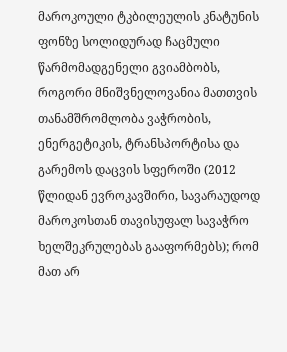მაროკოული ტკბილეულის კნატუნის ფონზე სოლიდურად ჩაცმული წარმომადგენელი გვიამბობს, როგორი მნიშვნელოვანია მათთვის თანამშრომლობა ვაჭრობის, ენერგეტიკის, ტრანსპორტისა და გარემოს დაცვის სფეროში (2012 წლიდან ევროკავშირი, სავარაუდოდ მაროკოსთან თავისუფალ სავაჭრო ხელშეკრულებას გააფორმებს); რომ მათ არ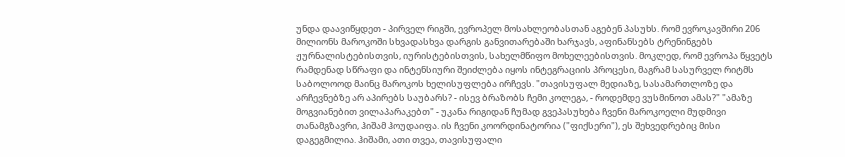უნდა დაავიწყდეთ - პირველ რიგში, ევროპელ მოსახლეობასთან აგებენ პასუხს. რომ ევროკავშირი 206 მილიონს მაროკოში სხვადასხვა დარგის განვითარებაში ხარჯავს, აფინანსებს ტრენინგებს ჟურნალისტებისთვის, იურისტებისთვის, სახელმწიფო მოხელეებისთვის. მოკლედ, რომ ევროპა წყვეტს რამდენად სწრაფი და ინტენსიური შეიძლება იყოს ინტეგრაციის პროცესი, მაგრამ სასურველ რიტმს საბოლოოდ მაინც მაროკოს ხელისუფლება ირჩევს. "თავისუფალ მედიაზე, სასამართლოზე და არჩევნებზე არ აპირებს საუბარს? - ისევ ბრაზობს ჩემი კოლეგა, - როდემდე ვუსმინოთ ამას?" "ამაზე მოგვიანებით ვილაპარაკებთ" - უკანა რიგიდან ჩუმად გვეპასუხება ჩვენი მაროკოელი მუდმივი თანამგზავრი, ჰიშამ ჰოუდაიფა. ის ჩვენი კოორდინატორია ("ფიქსერი"), ეს შეხვედრებიც მისი დაგეგმილია. ჰიშამი, ათი თვეა, თავისუფალი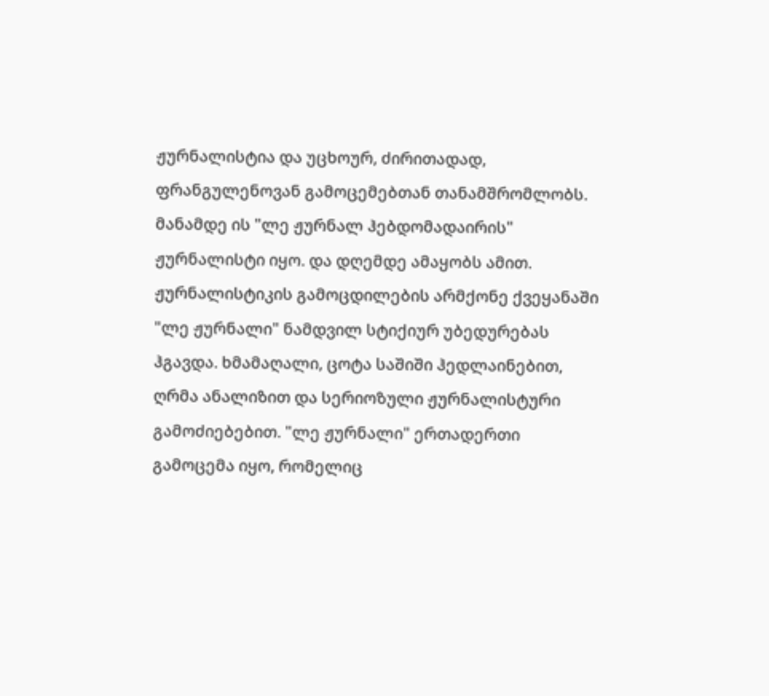ჟურნალისტია და უცხოურ, ძირითადად, ფრანგულენოვან გამოცემებთან თანამშრომლობს. მანამდე ის "ლე ჟურნალ ჰებდომადაირის" ჟურნალისტი იყო. და დღემდე ამაყობს ამით. ჟურნალისტიკის გამოცდილების არმქონე ქვეყანაში "ლე ჟურნალი" ნამდვილ სტიქიურ უბედურებას ჰგავდა. ხმამაღალი, ცოტა საშიში ჰედლაინებით, ღრმა ანალიზით და სერიოზული ჟურნალისტური გამოძიებებით. "ლე ჟურნალი" ერთადერთი გამოცემა იყო, რომელიც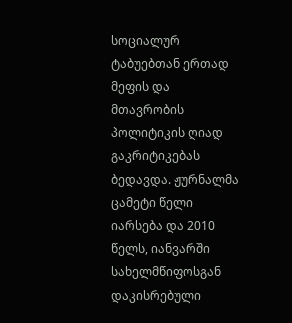სოციალურ ტაბუებთან ერთად მეფის და მთავრობის პოლიტიკის ღიად გაკრიტიკებას ბედავდა. ჟურნალმა ცამეტი წელი იარსება და 2010 წელს, იანვარში სახელმწიფოსგან დაკისრებული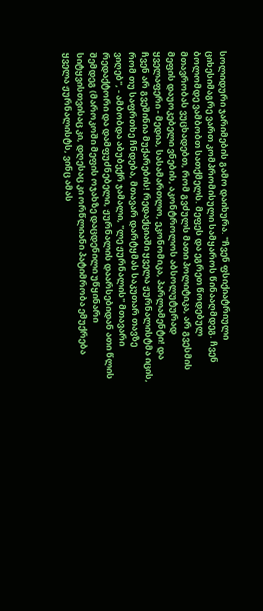სოლიდური ჯარიმების გამო დაიხურა. "ჩვენ ფსიქიატრიული ციხესიმაგრე ვართ კომპრომისული სამყაროს წინააღმდეგ. ჩვენ ბოლომდე ვამბობთ სათქმელს. მეფეს და ეგრეთ წოდებულ მთავრობას ვუცხადებთ, რომ გვძულს მათი პოლიტიკა, არ გვესმის მეფის დაუოკებელი ვნების, აკონტროლოს აბსოლუტურად ყველაფერი - მედია, სასამართლო, ეკონომიკა, პარლამენტი! და ჩვენ არ გვეშინია მუქარების! რედაქციაში ყველა ჟურნალისტმა იცის, რომ თუ საფრთხე ჩნდება, მთავარ დარტყმას საკუთარ თავზე ვიღებ", - ამბობდა აბუბექრ ჯამალი, "ლე ჟურნალის" მთავარი რედაქტორი და დამფუძნებელი, ჟურნალის დაარსებიდან ათი წლის შემდეგ (მაროკოში მეფის ოჯახზე დაცდენილი უწყინარი სიტყვისთვისაც კი, დღესაც კი ორწლიანი პატიმრობა ემუქრება ყველა ჟურნალისტს, ვინც ამას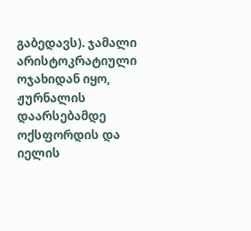გაბედავს). ჯამალი არისტოკრატიული ოჯახიდან იყო, ჟურნალის დაარსებამდე ოქსფორდის და იელის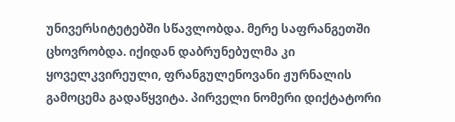უნივერსიტეტებში სწავლობდა. მერე საფრანგეთში ცხოვრობდა. იქიდან დაბრუნებულმა კი ყოველკვირეული, ფრანგულენოვანი ჟურნალის გამოცემა გადაწყვიტა. პირველი ნომერი დიქტატორი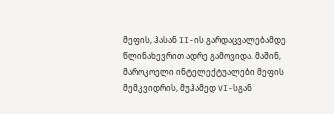მეფის, ჰასან II-ის გარდაცვალებამდე წლინახევრით ადრე გამოვიდა. მაშინ, მაროკოელი ინტელექტუალები მეფის მემკვიდრის, მუჰამედ VI-სგან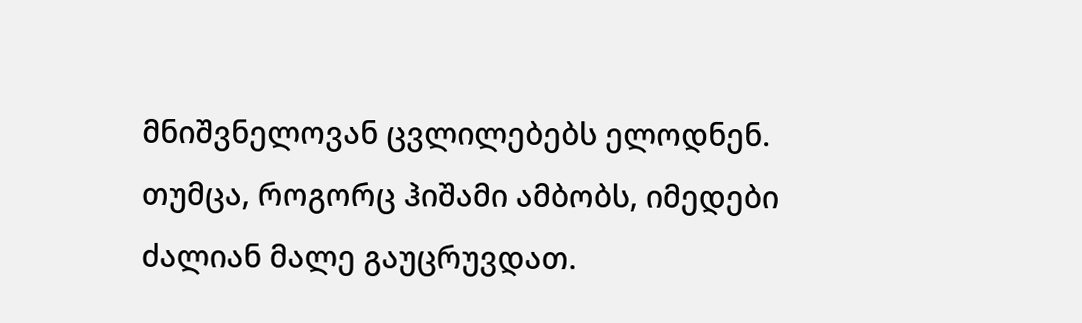მნიშვნელოვან ცვლილებებს ელოდნენ. თუმცა, როგორც ჰიშამი ამბობს, იმედები ძალიან მალე გაუცრუვდათ.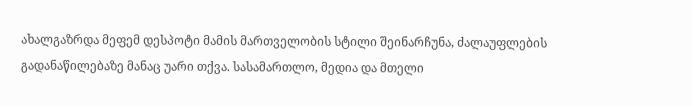ახალგაზრდა მეფემ დესპოტი მამის მართველობის სტილი შეინარჩუნა, ძალაუფლების გადანაწილებაზე მანაც უარი თქვა. სასამართლო, მედია და მთელი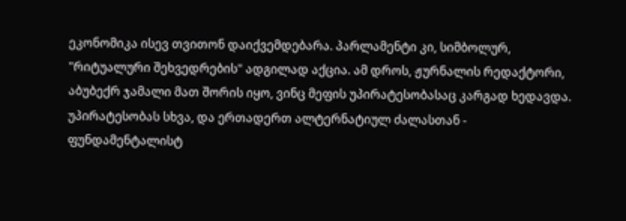ეკონომიკა ისევ თვითონ დაიქვემდებარა. პარლამენტი კი, სიმბოლურ, "რიტუალური შეხვედრების" ადგილად აქცია. ამ დროს, ჟურნალის რედაქტორი, აბუბექრ ჯამალი მათ შორის იყო, ვინც მეფის უპირატესობასაც კარგად ხედავდა. უპირატესობას სხვა, და ერთადერთ ალტერნატიულ ძალასთან - ფუნდამენტალისტ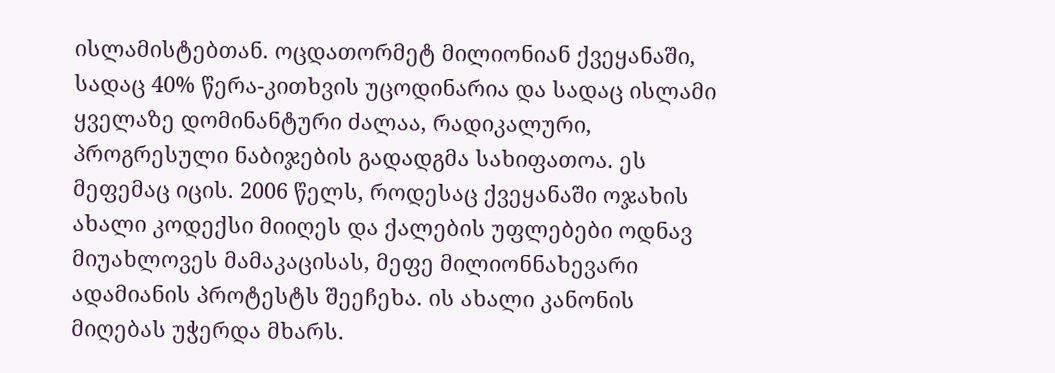ისლამისტებთან. ოცდათორმეტ მილიონიან ქვეყანაში, სადაც 40% წერა-კითხვის უცოდინარია და სადაც ისლამი ყველაზე დომინანტური ძალაა, რადიკალური, პროგრესული ნაბიჯების გადადგმა სახიფათოა. ეს მეფემაც იცის. 2006 წელს, როდესაც ქვეყანაში ოჯახის ახალი კოდექსი მიიღეს და ქალების უფლებები ოდნავ მიუახლოვეს მამაკაცისას, მეფე მილიონნახევარი ადამიანის პროტესტს შეეჩეხა. ის ახალი კანონის მიღებას უჭერდა მხარს.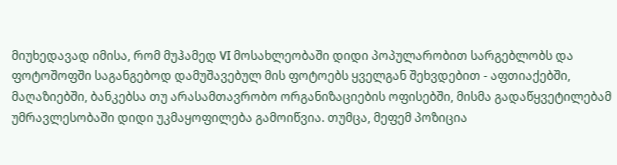მიუხედავად იმისა, რომ მუჰამედ VI მოსახლეობაში დიდი პოპულარობით სარგებლობს და ფოტოშოფში საგანგებოდ დამუშავებულ მის ფოტოებს ყველგან შეხვდებით - აფთიაქებში, მაღაზიებში, ბანკებსა თუ არასამთავრობო ორგანიზაციების ოფისებში, მისმა გადაწყვეტილებამ უმრავლესობაში დიდი უკმაყოფილება გამოიწვია. თუმცა, მეფემ პოზიცია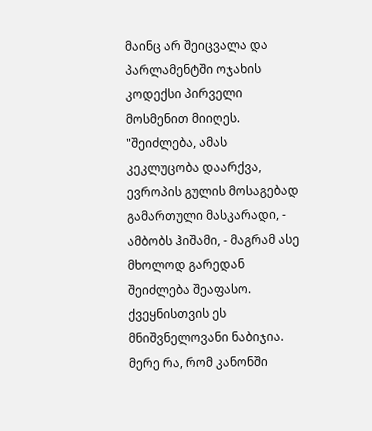მაინც არ შეიცვალა და პარლამენტში ოჯახის კოდექსი პირველი მოსმენით მიიღეს. "შეიძლება, ამას კეკლუცობა დაარქვა, ევროპის გულის მოსაგებად გამართული მასკარადი, - ამბობს ჰიშამი, - მაგრამ ასე მხოლოდ გარედან შეიძლება შეაფასო. ქვეყნისთვის ეს მნიშვნელოვანი ნაბიჯია. მერე რა, რომ კანონში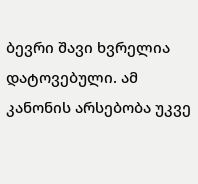ბევრი შავი ხვრელია დატოვებული. ამ კანონის არსებობა უკვე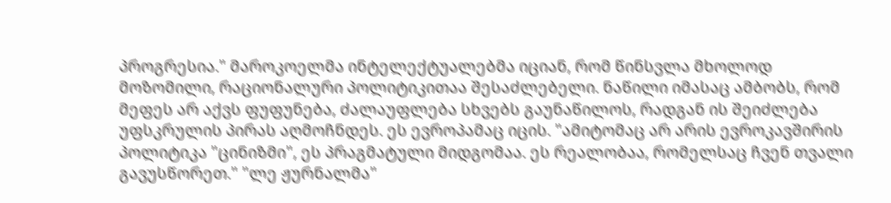პროგრესია." მაროკოელმა ინტელექტუალებმა იციან, რომ წინსვლა მხოლოდ მოზომილი, რაციონალური პოლიტიკითაა შესაძლებელი. ნაწილი იმასაც ამბობს, რომ მეფეს არ აქვს ფუფუნება, ძალაუფლება სხვებს გაუნაწილოს, რადგან ის შეიძლება უფსკრულის პირას აღმოჩნდეს. ეს ევროპამაც იცის. "ამიტომაც არ არის ევროკავშირის პოლიტიკა "ცინიზმი", ეს პრაგმატული მიდგომაა. ეს რეალობაა, რომელსაც ჩვენ თვალი გავუსწორეთ." "ლე ჟურნალმა"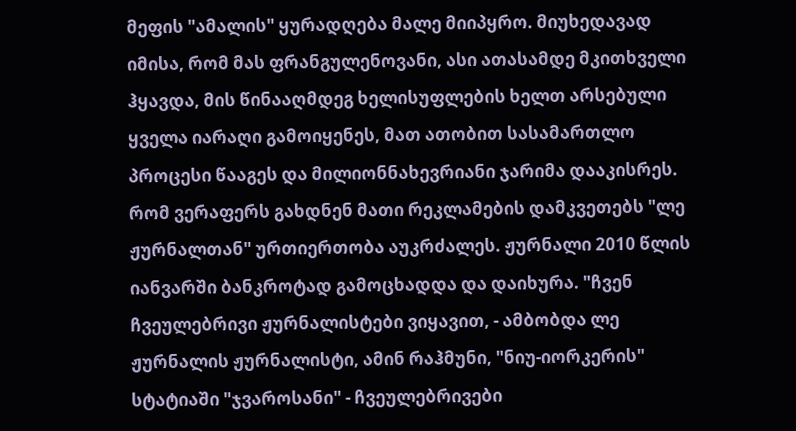მეფის "ამალის" ყურადღება მალე მიიპყრო. მიუხედავად იმისა, რომ მას ფრანგულენოვანი, ასი ათასამდე მკითხველი ჰყავდა, მის წინააღმდეგ ხელისუფლების ხელთ არსებული ყველა იარაღი გამოიყენეს, მათ ათობით სასამართლო პროცესი წააგეს და მილიონნახევრიანი ჯარიმა დააკისრეს. რომ ვერაფერს გახდნენ მათი რეკლამების დამკვეთებს "ლე ჟურნალთან" ურთიერთობა აუკრძალეს. ჟურნალი 2010 წლის იანვარში ბანკროტად გამოცხადდა და დაიხურა. "ჩვენ ჩვეულებრივი ჟურნალისტები ვიყავით, - ამბობდა ლე ჟურნალის ჟურნალისტი, ამინ რაჰმუნი, "ნიუ-იორკერის" სტატიაში "ჯვაროსანი" - ჩვეულებრივები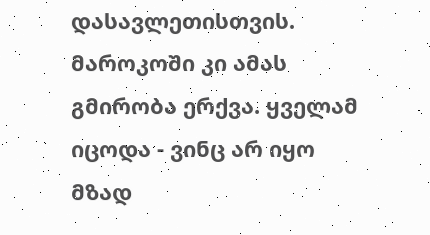დასავლეთისთვის. მაროკოში კი ამას გმირობა ერქვა. ყველამ იცოდა - ვინც არ იყო მზად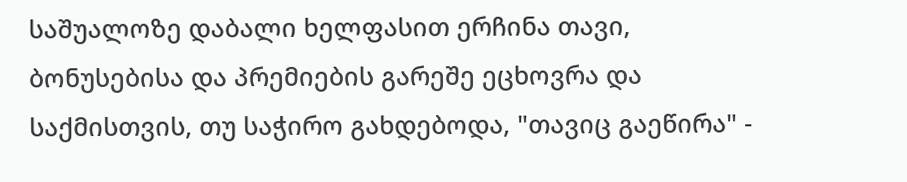საშუალოზე დაბალი ხელფასით ერჩინა თავი, ბონუსებისა და პრემიების გარეშე ეცხოვრა და საქმისთვის, თუ საჭირო გახდებოდა, "თავიც გაეწირა" -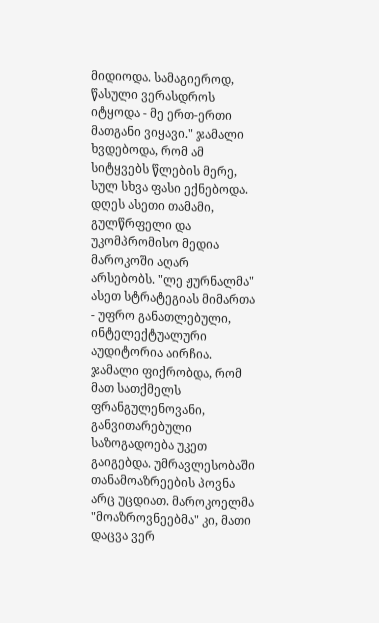მიდიოდა. სამაგიეროდ, წასული ვერასდროს იტყოდა - მე ერთ-ერთი მათგანი ვიყავი." ჯამალი ხვდებოდა, რომ ამ სიტყვებს წლების მერე, სულ სხვა ფასი ექნებოდა. დღეს ასეთი თამამი, გულწრფელი და უკომპრომისო მედია მაროკოში აღარ არსებობს. "ლე ჟურნალმა" ასეთ სტრატეგიას მიმართა - უფრო განათლებული, ინტელექტუალური აუდიტორია აირჩია. ჯამალი ფიქრობდა, რომ მათ სათქმელს ფრანგულენოვანი, განვითარებული საზოგადოება უკეთ გაიგებდა. უმრავლესობაში თანამოაზრეების პოვნა არც უცდიათ. მაროკოელმა "მოაზროვნეებმა" კი, მათი დაცვა ვერ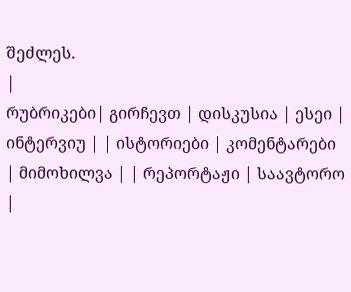შეძლეს.
|
რუბრიკები| გირჩევთ | დისკუსია | ესეი | ინტერვიუ | | ისტორიები | კომენტარები | მიმოხილვა | | რეპორტაჟი | საავტორო |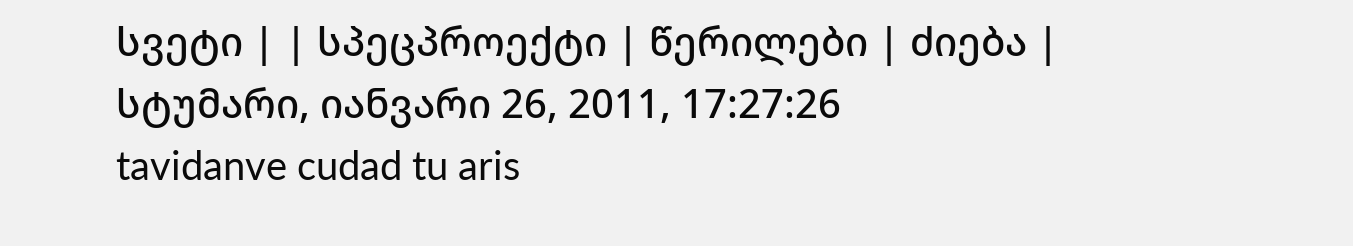სვეტი | | სპეცპროექტი | წერილები | ძიება |
სტუმარი, იანვარი 26, 2011, 17:27:26
tavidanve cudad tu aris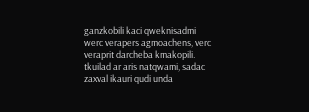ganzkobili kaci qweknisadmi werc verapers agmoachens, verc veraprit darcheba kmakopili.
tkuilad ar aris natqwami, sadac zaxval ikauri qudi unda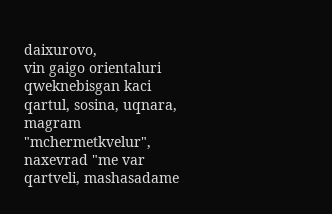daixurovo,
vin gaigo orientaluri qweknebisgan kaci qartul, sosina, uqnara, magram "mchermetkvelur", naxevrad "me var qartveli, mashasadame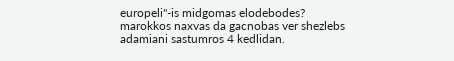europeli"-is midgomas elodebodes?
marokkos naxvas da gacnobas ver shezlebs adamiani sastumros 4 kedlidan.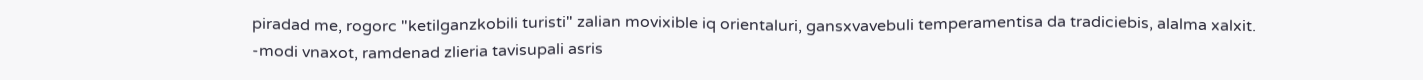piradad me, rogorc "ketilganzkobili turisti" zalian movixible iq orientaluri, gansxvavebuli temperamentisa da tradiciebis, alalma xalxit.
-modi vnaxot, ramdenad zlieria tavisupali asris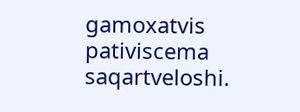gamoxatvis pativiscema saqartveloshi.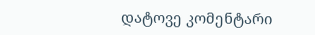დატოვე კომენტარი